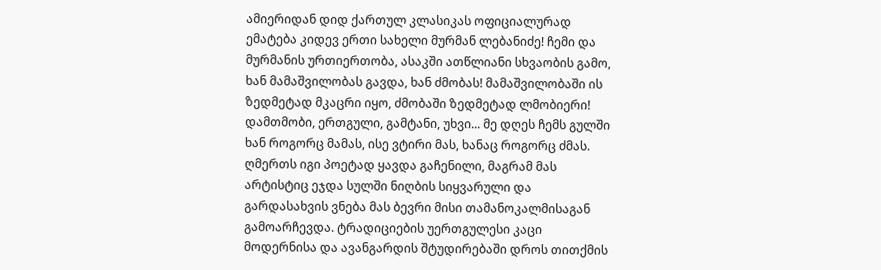ამიერიდან დიდ ქართულ კლასიკას ოფიციალურად ემატება კიდევ ერთი სახელი მურმან ლებანიძე! ჩემი და მურმანის ურთიერთობა, ასაკში ათწლიანი სხვაობის გამო, ხან მამაშვილობას გავდა, ხან ძმობას! მამაშვილობაში ის ზედმეტად მკაცრი იყო, ძმობაში ზედმეტად ლმობიერი! დამთმობი, ერთგული, გამტანი, უხვი... მე დღეს ჩემს გულში ხან როგორც მამას, ისე ვტირი მას, ხანაც როგორც ძმას. ღმერთს იგი პოეტად ყავდა გაჩენილი, მაგრამ მას არტისტიც ეჯდა სულში ნიღბის სიყვარული და გარდასახვის ვნება მას ბევრი მისი თამანოკალმისაგან გამოარჩევდა. ტრადიციების უერთგულესი კაცი მოდერნისა და ავანგარდის შტუდირებაში დროს თითქმის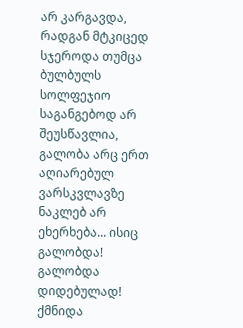არ კარგავდა, რადგან მტკიცედ სჯეროდა თუმცა ბულბულს სოლფეჯიო საგანგებოდ არ შეუსწავლია, გალობა არც ერთ აღიარებულ ვარსკვლავზე ნაკლებ არ ეხერხება... ისიც გალობდა! გალობდა დიდებულად! ქმნიდა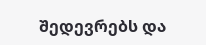შედევრებს და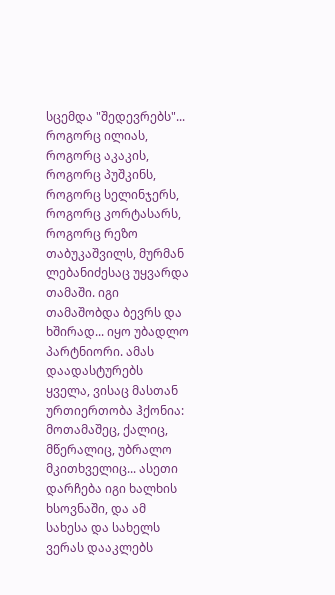სცემდა "შედევრებს"... როგორც ილიას, როგორც აკაკის, როგორც პუშკინს, როგორც სელინჯერს, როგორც კორტასარს, როგორც რეზო თაბუკაშვილს, მურმან ლებანიძესაც უყვარდა თამაში. იგი თამაშობდა ბევრს და ხშირად... იყო უბადლო პარტნიორი. ამას დაადასტურებს ყველა, ვისაც მასთან ურთიერთობა ჰქონია: მოთამაშეც, ქალიც, მწერალიც, უბრალო მკითხველიც... ასეთი დარჩება იგი ხალხის ხსოვნაში, და ამ სახესა და სახელს ვერას დააკლებს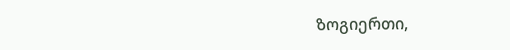ზოგიერთი,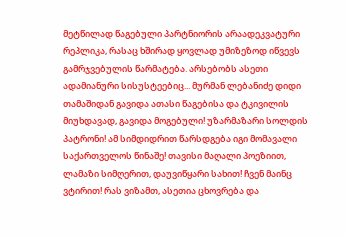მეტწილად წაგებული პარტნიორის არაადეკვატური რეპლიკა, რასაც ხშირად ყოვლად უმიზეზოდ იწვევს გამრჯვებულის წარმატება. არსებობს ასეთი ადამიანური სისუსტეებიც... მურმან ლებანიძე დიდი თამაშიდან გავიდა ათასი წაგებისა და ტკივილის მიუხდავად, გავიდა მოგებული! უზარმაზარი სოლდის პატრონი! ამ სიმდიდრით წარსდგება იგი მომავალი საქართველოს წინაშე! თავისი მაღალი პოეზიით, ლამაზი სიმღერით, დაუვიწყარი სახით! ჩვენ მაინც ვტირით! რას ვიზამთ, ასეთია ცხოვრება და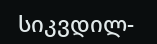სიკვდილ-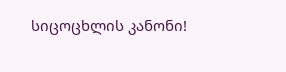სიცოცხლის კანონი!